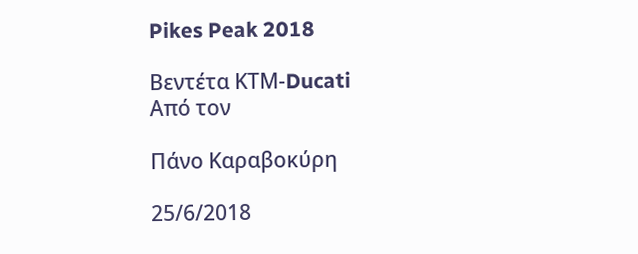Pikes Peak 2018

Βεντέτα ΚΤΜ-Ducati
Από τον

Πάνο Καραβοκύρη

25/6/2018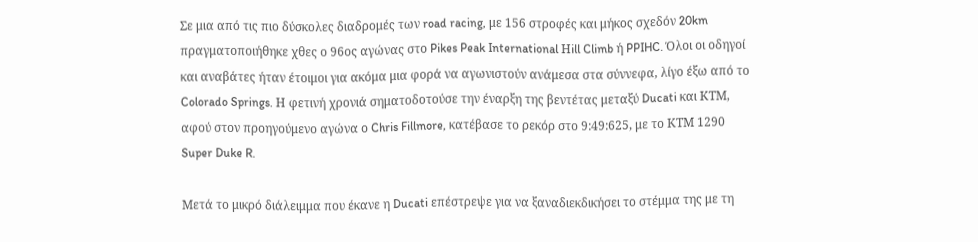Σε μια από τις πιο δύσκολες διαδρομές των road racing, με 156 στροφές και μήκος σχεδόν 20km πραγματοποιήθηκε χθες ο 96ος αγώνας στο Pikes Peak International Ηill Climb ή PPIHC. Όλοι οι οδηγοί και αναβάτες ήταν έτοιμοι για ακόμα μια φορά να αγωνιστούν ανάμεσα στα σύννεφα, λίγο έξω από το Colorado Springs. Η φετινή χρονιά σηματοδοτούσε την έναρξη της βεντέτας μεταξύ Ducati και ΚΤΜ, αφού στον προηγούμενο αγώνα ο Chris Fillmore, κατέβασε το ρεκόρ στο 9:49:625, με το ΚΤΜ 1290 Super Duke R.

Μετά το μικρό διάλειμμα που έκανε η Ducati επέστρεψε για να ξαναδιεκδικήσει το στέμμα της με τη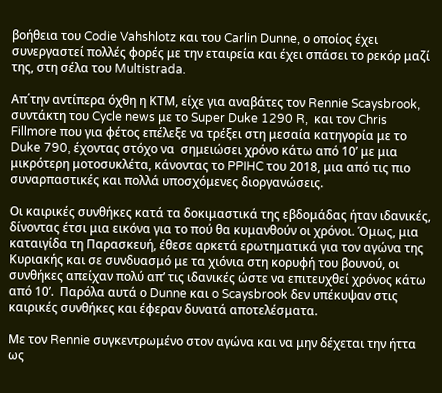βοήθεια του Codie Vahshlotz και του Carlin Dunne, ο οποίος έχει συνεργαστεί πολλές φορές με την εταιρεία και έχει σπάσει το ρεκόρ μαζί της, στη σέλα του Multistrada.

Απ΄την αντίπερα όχθη η ΚΤΜ, είχε για αναβάτες τον Rennie Scaysbrook, συντάκτη του Cycle news με το Super Duke 1290 R,  και τον Chris Fillmore που για φέτος επέλεξε να τρέξει στη μεσαία κατηγορία με το Duke 790, έχοντας στόχο να  σημειώσει χρόνο κάτω από 10’ με μια μικρότερη μοτοσυκλέτα, κάνοντας το PPIHC του 2018, μια από τις πιο συναρπαστικές και πολλά υποσχόμενες διοργανώσεις.

Οι καιρικές συνθήκες κατά τα δοκιμαστικά της εβδομάδας ήταν ιδανικές, δίνοντας έτσι μια εικόνα για το πού θα κυμανθούν οι χρόνοι. Όμως, μια καταιγίδα τη Παρασκευή, έθεσε αρκετά ερωτηματικά για τον αγώνα της Κυριακής και σε συνδυασμό με τα χιόνια στη κορυφή του βουνού, οι συνθήκες απείχαν πολύ απ’ τις ιδανικές ώστε να επιτευχθεί χρόνος κάτω από 10’.  Παρόλα αυτά ο Dunne και o Scaysbrook δεν υπέκυψαν στις καιρικές συνθήκες και έφεραν δυνατά αποτελέσματα.

Με τον Rennie συγκεντρωμένο στον αγώνα και να μην δέχεται την ήττα ως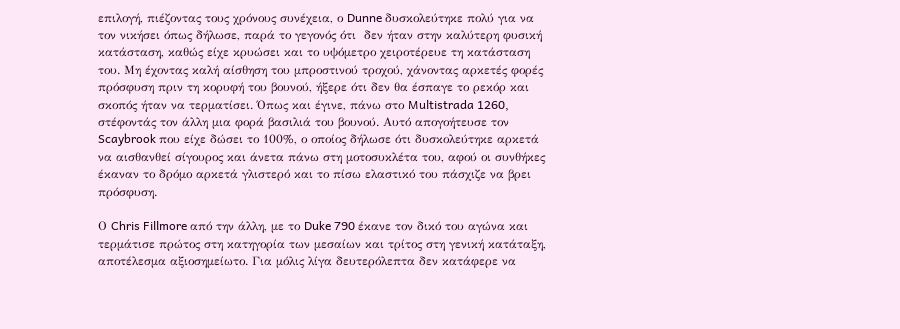επιλογή, πιέζοντας τους χρόνους συνέχεια, ο Dunne δυσκολεύτηκε πολύ για να τον νικήσει όπως δήλωσε, παρά το γεγονός ότι  δεν ήταν στην καλύτερη φυσική κατάσταση, καθώς είχε κρυώσει και το υψόμετρο χειροτέρευε τη κατάσταση του. Μη έχοντας καλή αίσθηση του μπροστινού τροχού, χάνοντας αρκετές φορές πρόσφυση πριν τη κορυφή του βουνού, ήξερε ότι δεν θα έσπαγε το ρεκόρ και σκοπός ήταν να τερματίσει. Όπως και έγινε, πάνω στο Multistrada 1260, στέφοντάς τον άλλη μια φορά βασιλιά του βουνού. Αυτό απογοήτευσε τον Scaybrook που είχε δώσει το 100%, ο οποίος δήλωσε ότι δυσκολεύτηκε αρκετά να αισθανθεί σίγουρος και άνετα πάνω στη μοτοσυκλέτα του, αφού οι συνθήκες έκαναν το δρόμο αρκετά γλιστερό και το πίσω ελαστικό του πάσχιζε να βρει πρόσφυση.

Ο Chris Fillmore από την άλλη, με το Duke 790 έκανε τον δικό του αγώνα και τερμάτισε πρώτος στη κατηγορία των μεσαίων και τρίτος στη γενική κατάταξη, αποτέλεσμα αξιοσημείωτο. Για μόλις λίγα δευτερόλεπτα δεν κατάφερε να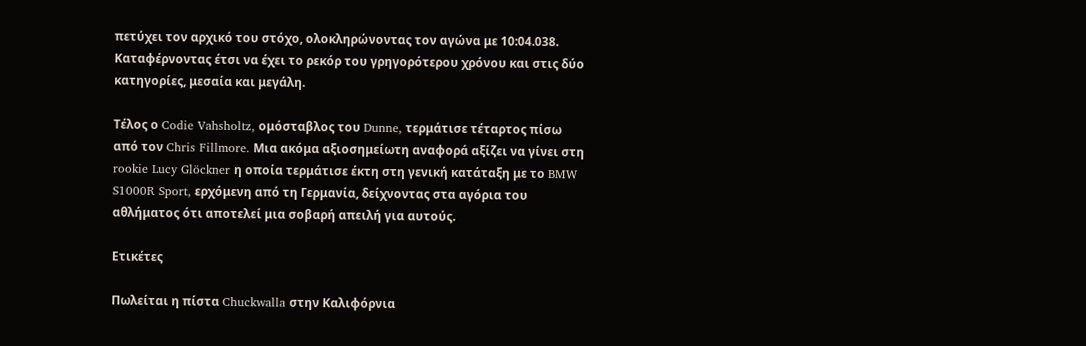πετύχει τον αρχικό του στόχο, ολοκληρώνοντας τον αγώνα με 10:04.038. Καταφέρνοντας έτσι να έχει το ρεκόρ του γρηγορότερου χρόνου και στις δύο κατηγορίες, μεσαία και μεγάλη.

Τέλος ο Codie Vahsholtz, ομόσταβλος του Dunne, τερμάτισε τέταρτος πίσω από τον Chris Fillmore. Μια ακόμα αξιοσημείωτη αναφορά αξίζει να γίνει στη rookie Lucy Glöckner η οποία τερμάτισε έκτη στη γενική κατάταξη με το BMW S1000R Sport, ερχόμενη από τη Γερμανία, δείχνοντας στα αγόρια του αθλήματος ότι αποτελεί μια σοβαρή απειλή για αυτούς.

Ετικέτες

Πωλείται η πίστα Chuckwalla στην Καλιφόρνια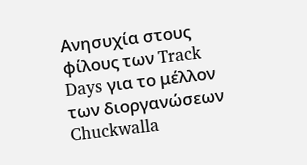Ανησυχία στους φίλους των Track Days για το μέλλον των διοργανώσεων
Chuckwalla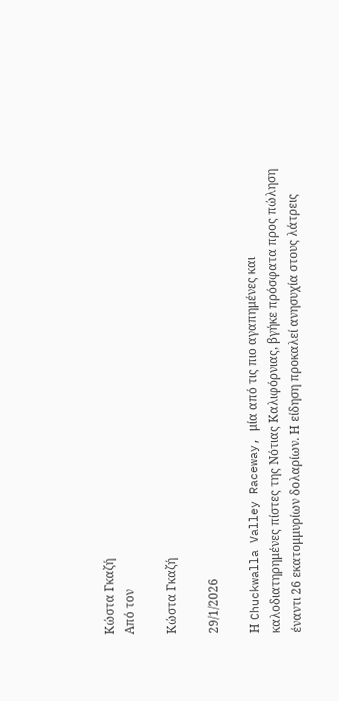Κώστα Γκαζή
Από τον

Κώστα Γκαζή

29/1/2026

Η Chuckwalla Valley Raceway, μία από τις πιο αγαπημένες και καλοδιατηρημένες πίστες της Νότιας Καλιφόρνιας, βγήκε πρόσφατα προς πώληση έναντι 26 εκατομμυρίων δολαρίων. Η είδηση προκαλεί ανησυχία στους λάτρεις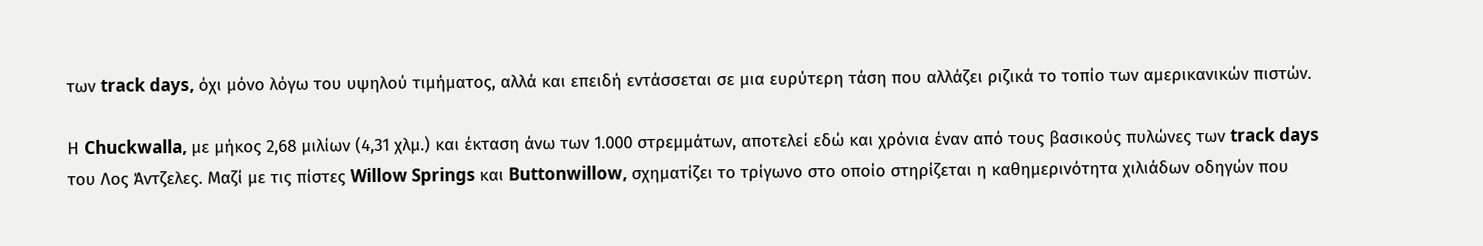των track days, όχι μόνο λόγω του υψηλού τιμήματος, αλλά και επειδή εντάσσεται σε μια ευρύτερη τάση που αλλάζει ριζικά το τοπίο των αμερικανικών πιστών.

Η Chuckwalla, με μήκος 2,68 μιλίων (4,31 χλμ.) και έκταση άνω των 1.000 στρεμμάτων, αποτελεί εδώ και χρόνια έναν από τους βασικούς πυλώνες των track days του Λος Άντζελες. Μαζί με τις πίστες Willow Springs και Buttonwillow, σχηματίζει το τρίγωνο στο οποίο στηρίζεται η καθημερινότητα χιλιάδων οδηγών που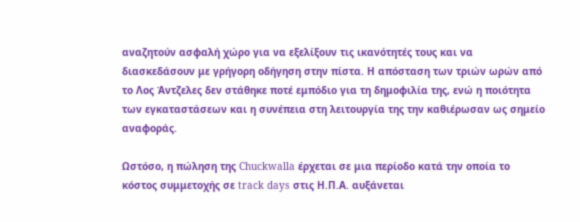αναζητούν ασφαλή χώρο για να εξελίξουν τις ικανότητές τους και να διασκεδάσουν με γρήγορη οδήγηση στην πίστα. Η απόσταση των τριών ωρών από το Λος Άντζελες δεν στάθηκε ποτέ εμπόδιο για τη δημοφιλία της, ενώ η ποιότητα των εγκαταστάσεων και η συνέπεια στη λειτουργία της την καθιέρωσαν ως σημείο αναφοράς.

Ωστόσο, η πώληση της Chuckwalla έρχεται σε μια περίοδο κατά την οποία το κόστος συμμετοχής σε track days στις Η.Π.Α. αυξάνεται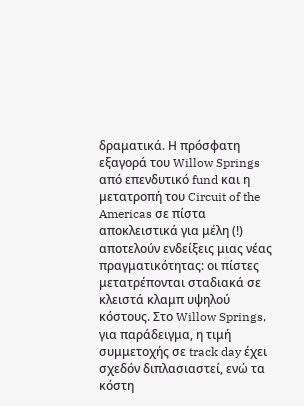δραματικά. Η πρόσφατη εξαγορά του Willow Springs από επενδυτικό fund και η μετατροπή του Circuit of the Americas σε πίστα αποκλειστικά για μέλη (!) αποτελούν ενδείξεις μιας νέας πραγματικότητας: οι πίστες μετατρέπονται σταδιακά σε κλειστά κλαμπ υψηλού κόστους. Στο Willow Springs, για παράδειγμα, η τιμή συμμετοχής σε track day έχει σχεδόν διπλασιαστεί, ενώ τα κόστη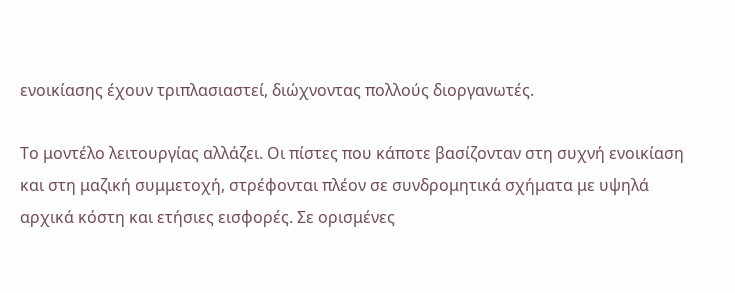ενοικίασης έχουν τριπλασιαστεί, διώχνοντας πολλούς διοργανωτές.

Το μοντέλο λειτουργίας αλλάζει. Οι πίστες που κάποτε βασίζονταν στη συχνή ενοικίαση και στη μαζική συμμετοχή, στρέφονται πλέον σε συνδρομητικά σχήματα με υψηλά αρχικά κόστη και ετήσιες εισφορές. Σε ορισμένες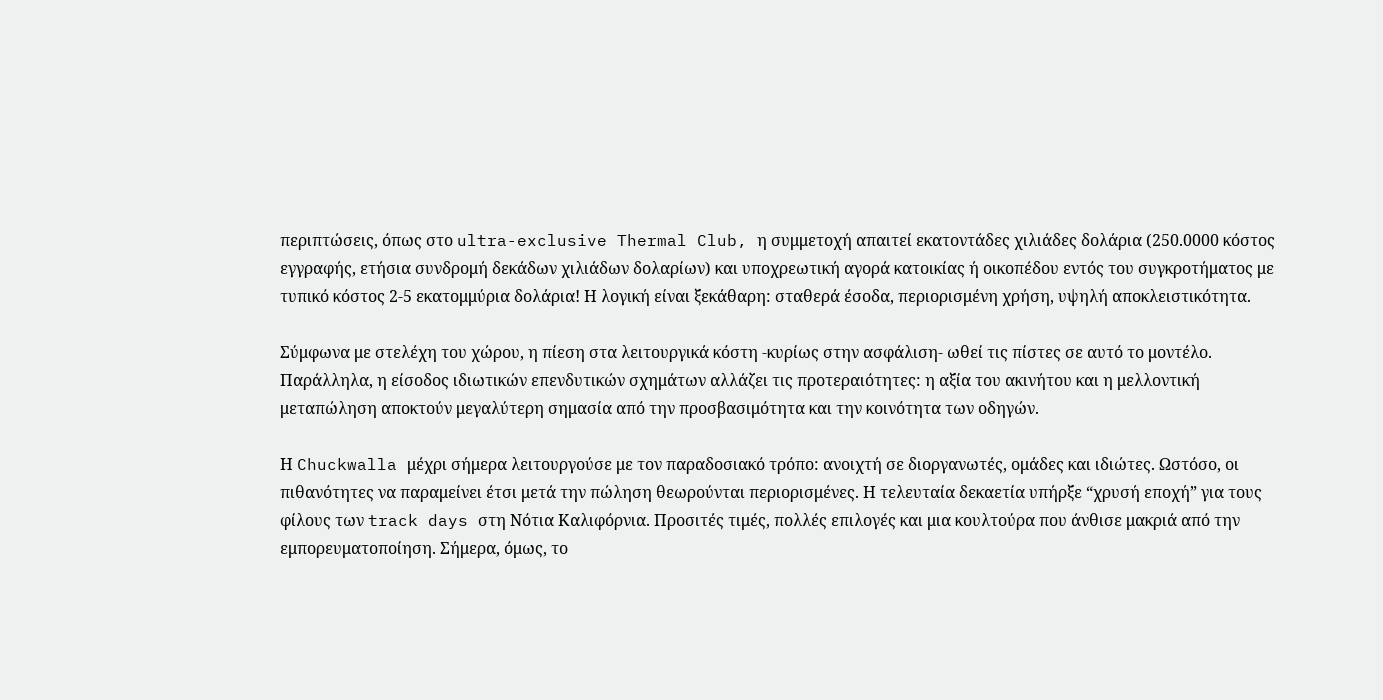περιπτώσεις, όπως στο ultra-exclusive Thermal Club, η συμμετοχή απαιτεί εκατοντάδες χιλιάδες δολάρια (250.0000 κόστος εγγραφής, ετήσια συνδρομή δεκάδων χιλιάδων δολαρίων) και υποχρεωτική αγορά κατοικίας ή οικοπέδου εντός του συγκροτήματος με τυπικό κόστος 2-5 εκατομμύρια δολάρια! Η λογική είναι ξεκάθαρη: σταθερά έσοδα, περιορισμένη χρήση, υψηλή αποκλειστικότητα.

Σύμφωνα με στελέχη του χώρου, η πίεση στα λειτουργικά κόστη -κυρίως στην ασφάλιση- ωθεί τις πίστες σε αυτό το μοντέλο. Παράλληλα, η είσοδος ιδιωτικών επενδυτικών σχημάτων αλλάζει τις προτεραιότητες: η αξία του ακινήτου και η μελλοντική μεταπώληση αποκτούν μεγαλύτερη σημασία από την προσβασιμότητα και την κοινότητα των οδηγών.

Η Chuckwalla μέχρι σήμερα λειτουργούσε με τον παραδοσιακό τρόπο: ανοιχτή σε διοργανωτές, ομάδες και ιδιώτες. Ωστόσο, οι πιθανότητες να παραμείνει έτσι μετά την πώληση θεωρούνται περιορισμένες. Η τελευταία δεκαετία υπήρξε “χρυσή εποχή” για τους φίλους των track days στη Νότια Καλιφόρνια. Προσιτές τιμές, πολλές επιλογές και μια κουλτούρα που άνθισε μακριά από την εμπορευματοποίηση. Σήμερα, όμως, το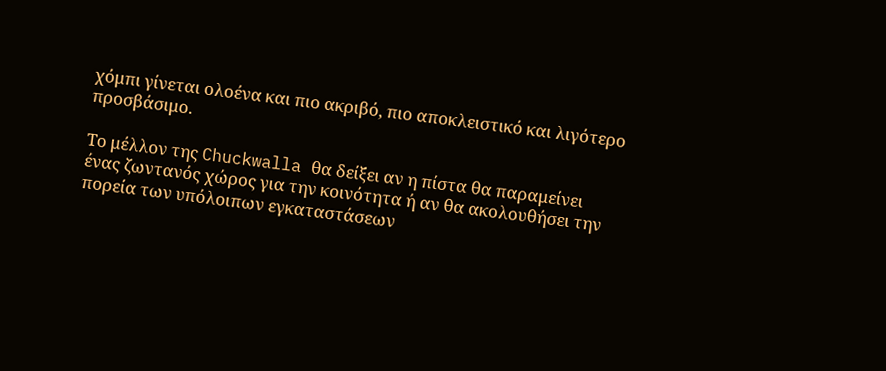χόμπι γίνεται ολοένα και πιο ακριβό, πιο αποκλειστικό και λιγότερο προσβάσιμο.

Το μέλλον της Chuckwalla θα δείξει αν η πίστα θα παραμείνει ένας ζωντανός χώρος για την κοινότητα ή αν θα ακολουθήσει την πορεία των υπόλοιπων εγκαταστάσεων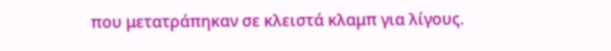που μετατράπηκαν σε κλειστά κλαμπ για λίγους.